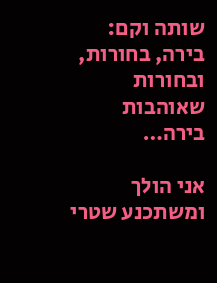שותה וקם: בירה, בחורות, ובחורות שאוהבות בירה…

אני הולך ומשתכנע שטרי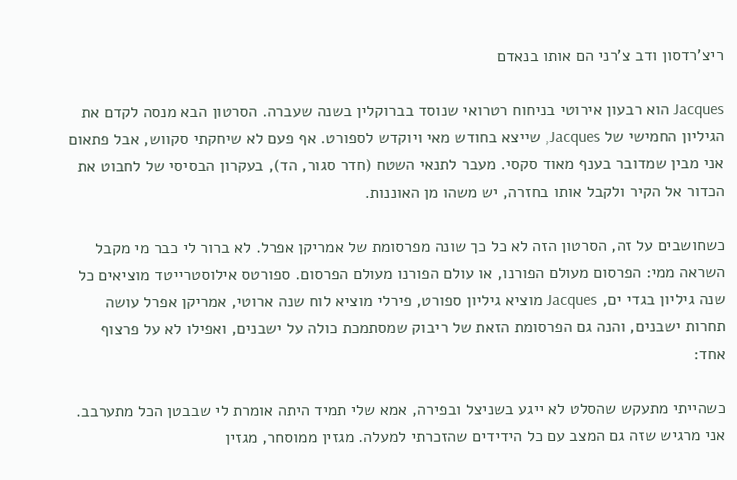ריצ'רדסון ודב צ'רני הם אותו בנאדם

Jacques הוא רבעון אירוטי בניחוח רטרואי שנוסד בברוקלין בשנה שעברה. הסרטון הבא מנסה לקדם את הגיליון החמישי של Jacques, שייצא בחודש מאי ויוקדש לספורט. אף פעם לא שיחקתי סקווש, אבל פתאום אני מבין שמדובר בענף מאוד סקסי. מעבר לתנאי השטח (חדר סגור, הד), בעקרון הבסיסי של לחבוט את הכדור אל הקיר ולקבל אותו בחזרה, יש משהו מן האוננות.

כשחושבים על זה, הסרטון הזה לא כל כך שונה מפרסומת של אמריקן אפרל. לא ברור לי כבר מי מקבל השראה ממי: הפרסום מעולם הפורנו, או עולם הפורנו מעולם הפרסום. ספורטס אילוסטרייטד מוציאים כל שנה גיליון בגדי ים, Jacques מוציא גיליון ספורט, פירלי מוציא לוח שנה ארוטי, אמריקן אפרל עושה תחרות ישבנים, והנה גם הפרסומת הזאת של ריבוק שמסתמכת כולה על ישבנים, ואפילו לא על פרצוף אחד:

כשהייתי מתעקש שהסלט לא ייגע בשניצל ובפירה, אמא שלי תמיד היתה אומרת לי שבבטן הכל מתערבב. אני מרגיש שזה גם המצב עם כל הידידים שהזכרתי למעלה. מגזין ממוסחר, מגזין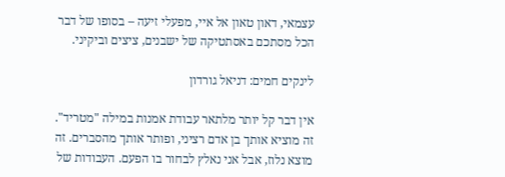עצמאי, דאון טאון אל איי, מפעלי זיעה – בסופו של דבר הכל מסתכם באסתטיקה של ישבנים, ציצים וביקיני.

לינקים חמים: דניאל גורדון

אין דבר קל יותר מלתאר עבודת אמנות במילה "מטריד". זה מוציא אותך בן אדם רציני, ופותר אותך מהסברים. זה מוצא נלוז, אבל אני נאלץ לבחור בו הפעם. העבודות של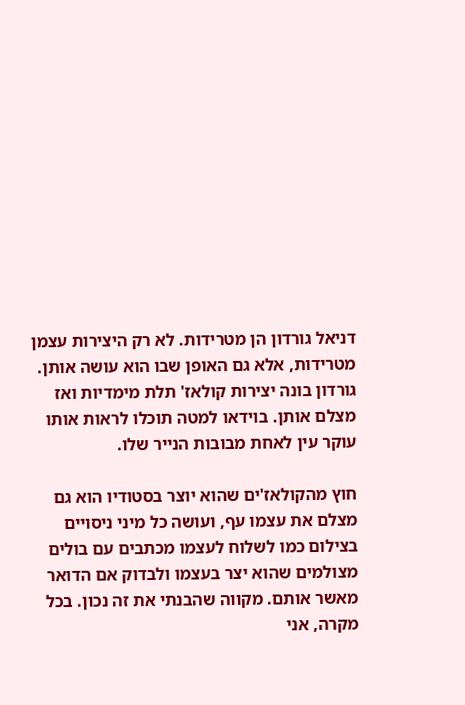דניאל גורדון הן מטרידות. לא רק היצירות עצמן מטרידות, אלא גם האופן שבו הוא עושה אותן. גורדון בונה יצירות קולאז' תלת מימדיות ואז מצלם אותן. בוידאו למטה תוכלו לראות אותו עוקר עין לאחת מבובות הנייר שלו.

חוץ מהקולאז'ים שהוא יוצר בסטודיו הוא גם מצלם את עצמו עף, ועושה כל מיני ניסויים בצילום כמו לשלוח לעצמו מכתבים עם בולים מצולמים שהוא יצר בעצמו ולבדוק אם הדואר מאשר אותם. מקווה שהבנתי את זה נכון. בכל מקרה, אני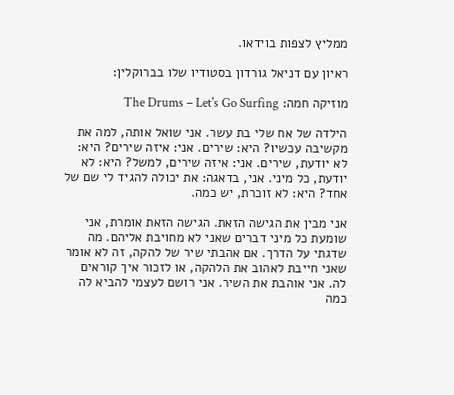ממליץ לצפות בוידאו.

ראיון עם דניאל גורדון בסטודיו שלו בברוקלין:

מוזיקה חמה: The Drums – Let's Go Surfing

הילדה של אח שלי בת עשר. אני שואל אותה, למה את מקשיבה עכשיו? היא: שירים. אני: איזה שירים? היא: לא יודעת, שירים. אני: איזה שירים, למשל? היא: לא יודעת, כל מיני. אני, בדאגה: את יכולה להגיד לי שם של אחד? היא: לא זוכרת, יש כמה.

אני מבין את הגישה הזאת. הגישה הזאת אומרת, אני שומעת כל מיני דברים שאני לא מחויבת אליהם. מה שדגתי על הדרך. אם אהבתי שיר של להקה, זה לא אומר שאני חייבת לאהוב את הלהקה, או לזכור איך קוראים לה. אני אוהבת את השיר. אני רושם לעצמי להביא לה כמה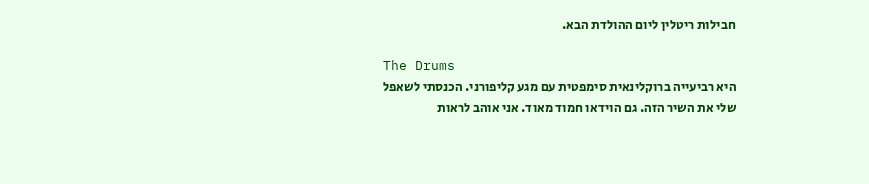חבילות ריטלין ליום ההולדת הבא.

The Drums
היא רביעייה ברוקלינאית סימפטית עם מגע קליפורני. הכנסתי לשאפל שלי את השיר הזה. גם הוידאו חמוד מאוד. אני אוהב לראות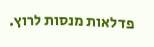פדלאות מנסות לרוץ.